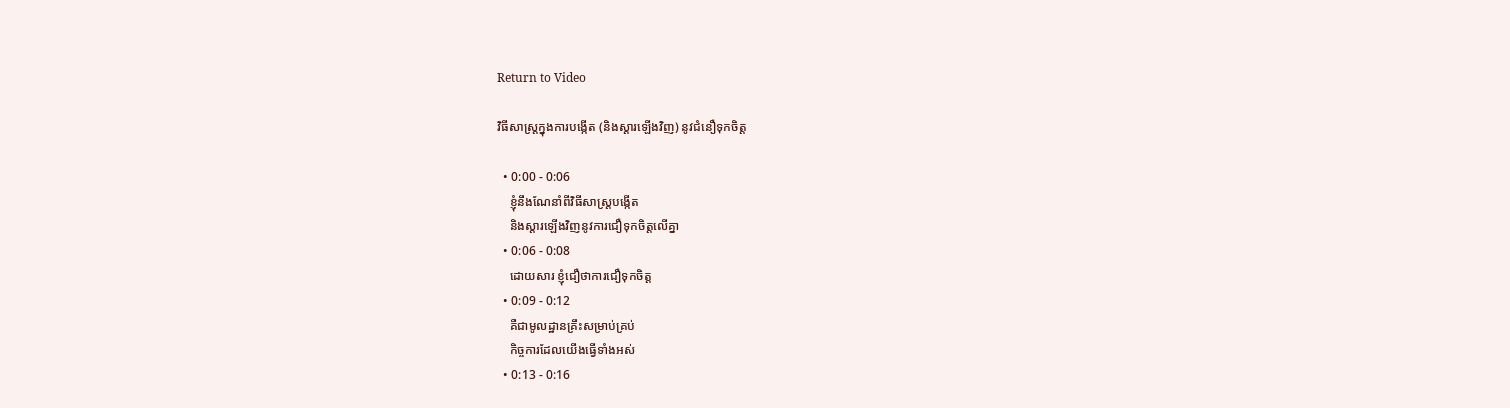Return to Video

វិធីសាស្ត្រក្នុងការបង្កើត (និងស្ដារឡើងវិញ) នូវជំនឿទុកចិត្ដ

  • 0:00 - 0:06
    ខ្ញុំនឹងណែនាំពីវិធីសាស្រ្ដបង្កើត
    និងស្ដារឡើងវិញនូវការជឿទុកចិត្ដលើគ្នា
  • 0:06 - 0:08
    ដោយសារ ខ្ញុំជឿថាការជឿទុកចិត្ដ
  • 0:09 - 0:12
    គឺជាមូលដ្ឋានគ្រឹះសម្រាប់គ្រប់
    កិច្ចការដែលយើងធ្វើទាំងអស់
  • 0:13 - 0:16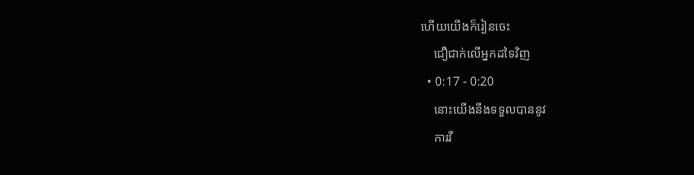ហើយយើងក៏រៀនចេះ
    ជឿជាក់លើអ្នកដទៃវិញ
  • 0:17 - 0:20
    នោះយើងនឹងទទួលបាននូវ
    ការវី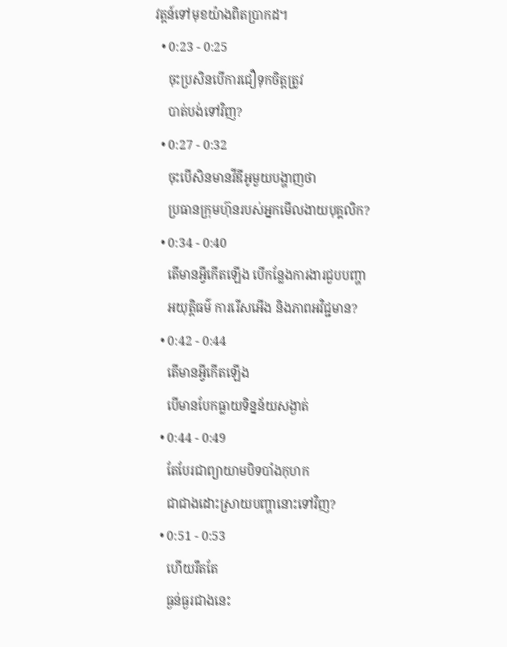វត្ដន៍ទៅមុខយ៉ាងពិតប្រាកដ។
  • 0:23 - 0:25
    ចុះប្រសិនបើការជឿទុកចិត្ដត្រូវ
    បាត់បង់ទៅវិញ?
  • 0:27 - 0:32
    ចុះបើសិនមានវីឌីអូមួយបង្ហាញថា
    ប្រធានក្រុមហ៊ុនរបស់អ្នកមើលងាយបុគ្គលិក?
  • 0:34 - 0:40
    តើមានអ្វីកើតឡើង បើកន្លែងការងារជួបបញ្ហា
    អយុត្តិធម៌ ការរើសអើង និងភាពអវិជ្ជមាន?
  • 0:42 - 0:44
    តើមានអ្វីកើតឡើង
    បើមានបែកធ្លាយទិន្នន័យសង្ងាត់
  • 0:44 - 0:49
    តែបែរជាព្យាយាមបិទបាំងកុហក
    ជាជាងដោះស្រាយបញ្ហានោះទៅវិញ?
  • 0:51 - 0:53
    ហើយរឹតតែ
    ធ្ងន់ធ្ងរជាងនេះ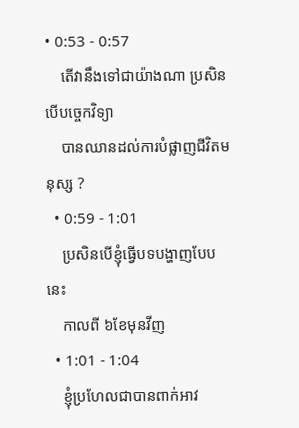• 0:53 - 0:57
    តើវានឹងទៅជាយ៉ាងណា ប្រសិនបើបច្ចេកវិទ្យា
    បានឈានដល់ការបំផ្លាញជីវិតមនុស្ស ?
  • 0:59 - 1:01
    ប្រសិនបើខ្ញុំធ្វើបទបង្ហាញបែបនេះ
    កាលពី ៦ខែមុនវីញ
  • 1:01 - 1:04
    ខ្ញុំប្រហែលជាបានពាក់អាវ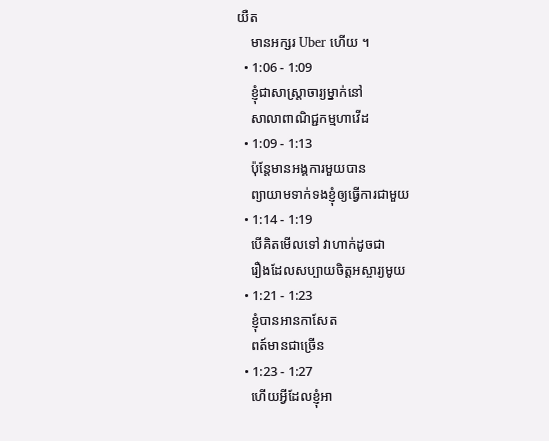យឺត
    មានអក្សរ Uber ហើយ ។
  • 1:06 - 1:09
    ខ្ញុំជាសាស្ត្រាចារ្យម្នាក់នៅ
    សាលាពាណិជ្ជកម្មហាវើដ
  • 1:09 - 1:13
    ប៉ុន្តែមានអង្គការមួយបាន
    ព្យាយាមទាក់ទងខ្ញុំឲ្យធ្វើការជាមួយ
  • 1:14 - 1:19
    បើគិតមើលទៅ វាហាក់ដូចជា
    រឿងដែលសប្បាយចិត្ដអស្ចារ្យមូយ
  • 1:21 - 1:23
    ខ្ញុំបានអានកាសែត
    ពត៍មានជាច្រើន
  • 1:23 - 1:27
    ហើយអ្វីដែលខ្ញុំអា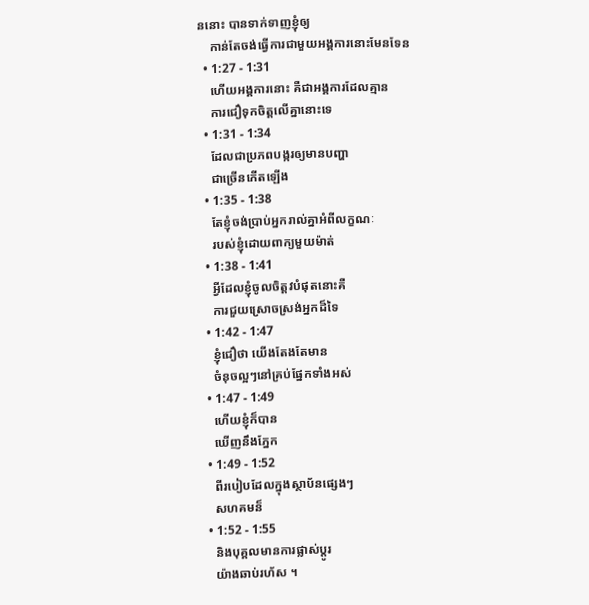ននោះ បានទាក់ទាញខ្ញុំឲ្យ
    កាន់តែចង់ធ្វើការជាមួយអង្គការនោះមែនទែន
  • 1:27 - 1:31
    ហើយអង្គការនោះ គឺជាអង្គការដែលគ្មាន
    ការជឿទុកចិត្ដលើគ្នានោះទេ
  • 1:31 - 1:34
    ដែលជាប្រភពបង្ករឲ្យមានបញ្ហា
    ជាច្រើនកើតឡើង
  • 1:35 - 1:38
    តែខ្ញុំចង់ប្រាប់អ្នករាល់គ្នាអំពីលក្ខណៈ
    របស់ខ្ញុំដោយពាក្យមួយម៉ាត់
  • 1:38 - 1:41
    អ្វីដែលខ្ញុំចូលចិត្ដវបំផុតនោះគឺ
    ការជួយស្រោចស្រង់អ្នកដ៏ទៃ
  • 1:42 - 1:47
    ខ្ញុំជឿថា យើងតែងតែមាន
    ចំនុចល្អៗនៅគ្រប់ផ្នែកទាំងអស់
  • 1:47 - 1:49
    ហើយខ្ញុំក៏បាន
    ឃើញនឹងភ្នែក
  • 1:49 - 1:52
    ពីរបៀបដែលក្នុងស្ថាប័នផ្សេងៗ
    សហគមន៏
  • 1:52 - 1:55
    និងបុគ្គលមានការផ្លាស់ប្តូរ
    យ៉ាងឆាប់រហ័ស ។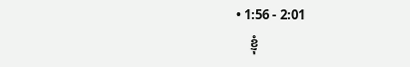• 1:56 - 2:01
    ខ្ញុំ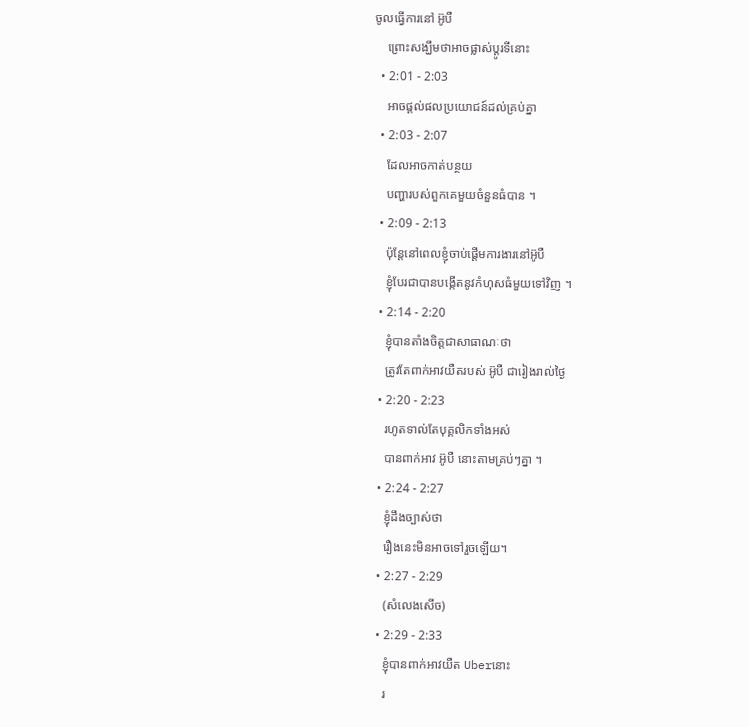ចូលធ្វើការនៅ អ៊ូបឺ
    ព្រោះសង្ឃឹមថាអាចផ្លាស់ប្តូរទីនោះ
  • 2:01 - 2:03
    អាចផ្តល់ផលប្រយោជន៍ដល់គ្រប់គ្នា
  • 2:03 - 2:07
    ដែលអាចកាត់បន្ថយ
    បញ្ហារបស់ពួកគេមួយចំនួនធំបាន ។
  • 2:09 - 2:13
    ប៉ុន្ដែនៅពេលខ្ញុំចាប់ផ្ដើមការងារនៅអ៊ូបឺ
    ខ្ញុំបែរជាបានបង្កើតនូវកំហុសធំមួយទៅវិញ ។
  • 2:14 - 2:20
    ខ្ញុំបានតាំងចិត្តជាសាធាណៈថា
    ត្រូវតែពាក់អាវយឺតរបស់ អ៊ូបឺ ជារៀងរាល់ថ្ងៃ
  • 2:20 - 2:23
    រហូតទាល់តែបុគ្គលិកទាំងអស់
    បានពាក់អាវ អ៊ូបឺ នោះតាមគ្រប់ៗគ្នា ។
  • 2:24 - 2:27
    ខ្ញុំដឹងច្បាស់ថា
    រឿងនេះមិនអាចទៅរួចឡើយ។
  • 2:27 - 2:29
    (សំលេងសើច)
  • 2:29 - 2:33
    ខ្ញុំបានពាក់អាវយឺត Uberនោះ
    រ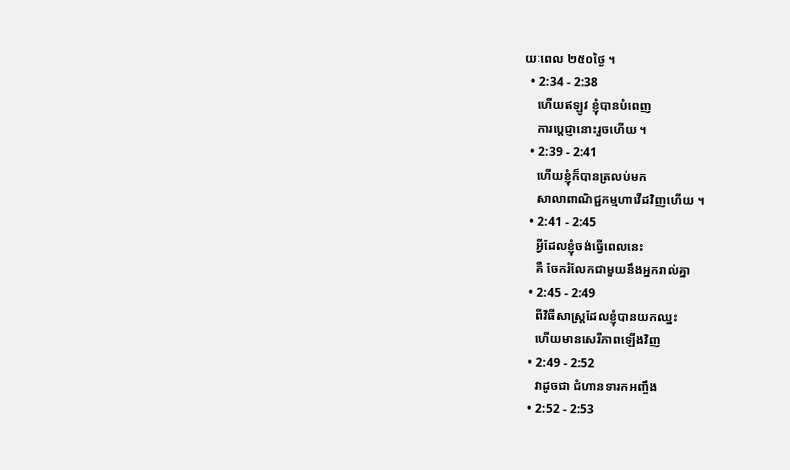យៈពេល ២៥០ថ្ងៃ ។
  • 2:34 - 2:38
    ហើយឥឡូវ ខ្ញុំបានបំពេញ
    ការប្តេជ្ញានោះរួចហើយ ។
  • 2:39 - 2:41
    ហើយខ្ញុំក៏បានត្រលប់មក
    សាលាពាណិជ្ជកម្មហាវើដវិញហើយ ។
  • 2:41 - 2:45
    អ្វីដែលខ្ញុំចង់ធ្វើពេលនេះ
    គឺ ចែករំលែកជាមួយនឹងអ្នករាល់គ្នា
  • 2:45 - 2:49
    ពីវិធីសាស្រ្ដដែលខ្ញុំបានយកឈ្នះ
    ហើយមានសេរីភាពឡើងវិញ
  • 2:49 - 2:52
    វាដូចជា ជំហានទារកអញ្ចឹង
  • 2:52 - 2:53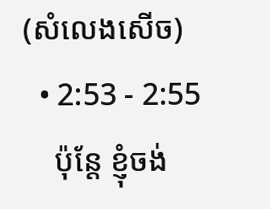(សំលេងសើច)
  • 2:53 - 2:55
    ប៉ុន្ដែ ខ្ញុំចង់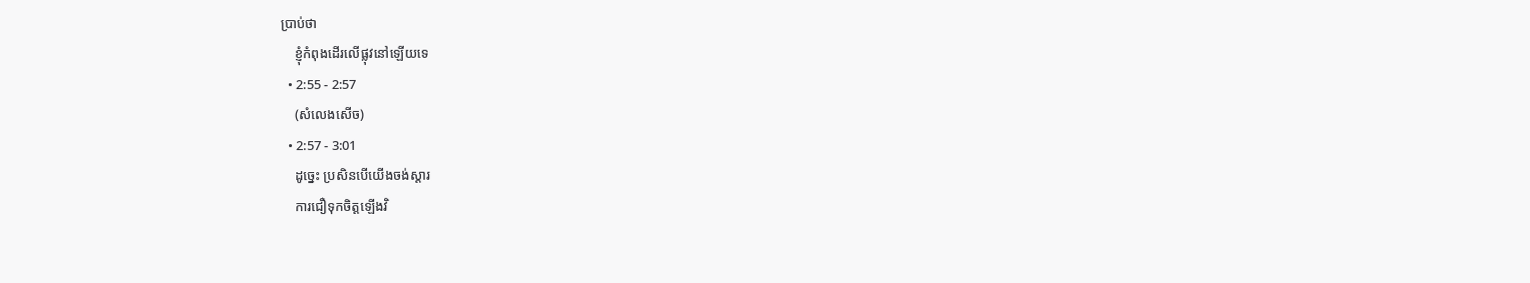ប្រាប់ថា
    ខ្ញុំកំពុងដើរលើផ្លុវនៅឡើយទេ
  • 2:55 - 2:57
    (សំលេងសើច)
  • 2:57 - 3:01
    ដូច្នេះ ប្រសិនបើយើងចង់ស្ដារ
    ការជឿទុកចិត្ដឡើងវិ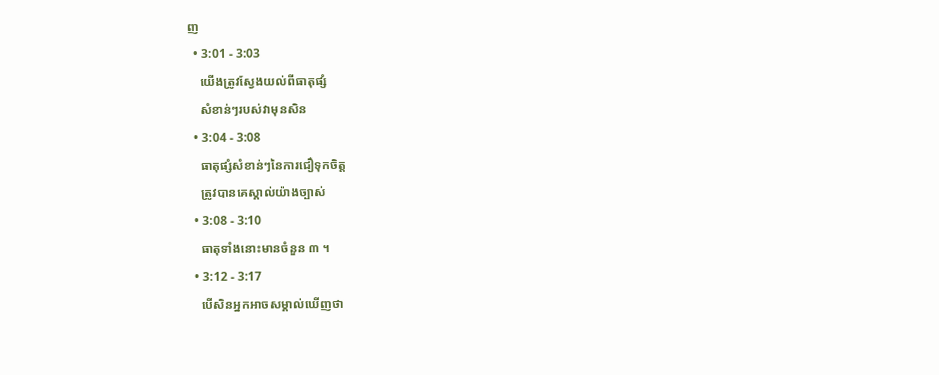ញ
  • 3:01 - 3:03
    យើងត្រូវស្វែងយល់ពីធាតុផ្សំ
    សំខាន់ៗរបស់វាមុនសិន
  • 3:04 - 3:08
    ធាតុផ្សំសំខាន់ៗនៃការជឿទុកចិត្ដ
    ត្រូវបានគេស្គាល់យ៉ាងច្បាស់
  • 3:08 - 3:10
    ធាតុទាំងនោះមានចំនួន ៣ ។
  • 3:12 - 3:17
    បើសិនអ្នកអាចសម្គាល់ឃើញថា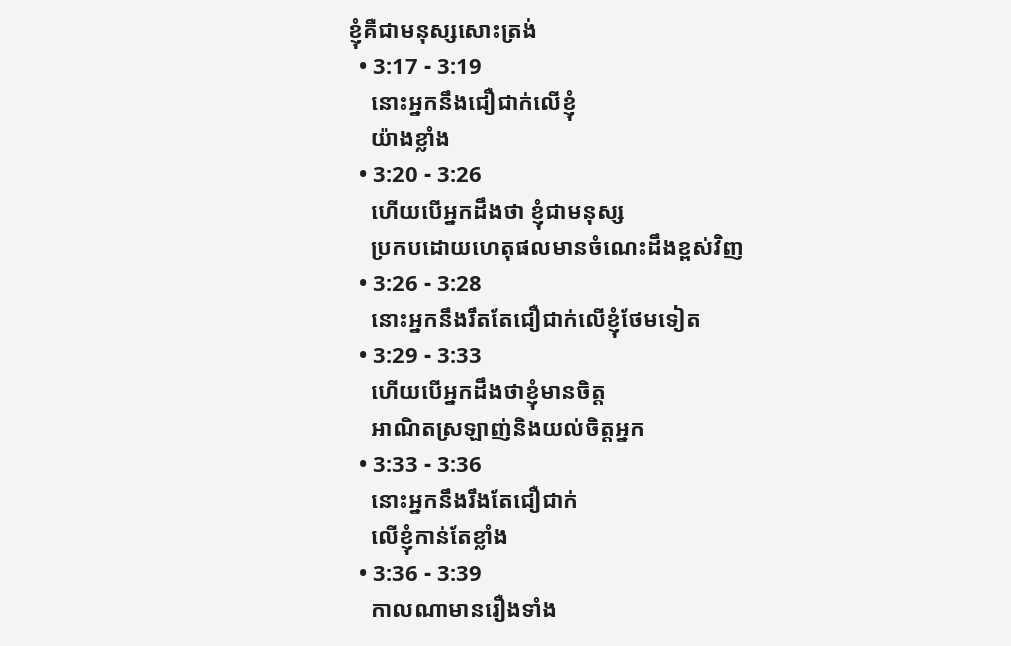ខ្ញុំគឺជាមនុស្សសោះត្រង់
  • 3:17 - 3:19
    នោះអ្នកនឹងជឿជាក់លើខ្ញុំ
    យ៉ាងខ្លាំង
  • 3:20 - 3:26
    ហើយបើអ្នកដឹងថា ខ្ញុំជាមនុស្ស
    ប្រកបដោយហេតុផលមានចំណេះដឹងខ្ពស់វិញ
  • 3:26 - 3:28
    នោះអ្នកនឹងរឹតតែជឿជាក់លើខ្ញុំថែមទៀត
  • 3:29 - 3:33
    ហើយបើអ្នកដឹងថាខ្ញុំមានចិត្ដ
    អាណិតស្រឡាញ់និងយល់ចិត្តអ្នក
  • 3:33 - 3:36
    នោះអ្នកនឹងរឹងតែជឿជាក់
    លើខ្ញុំកាន់តែខ្លាំង
  • 3:36 - 3:39
    កាលណាមានរឿងទាំង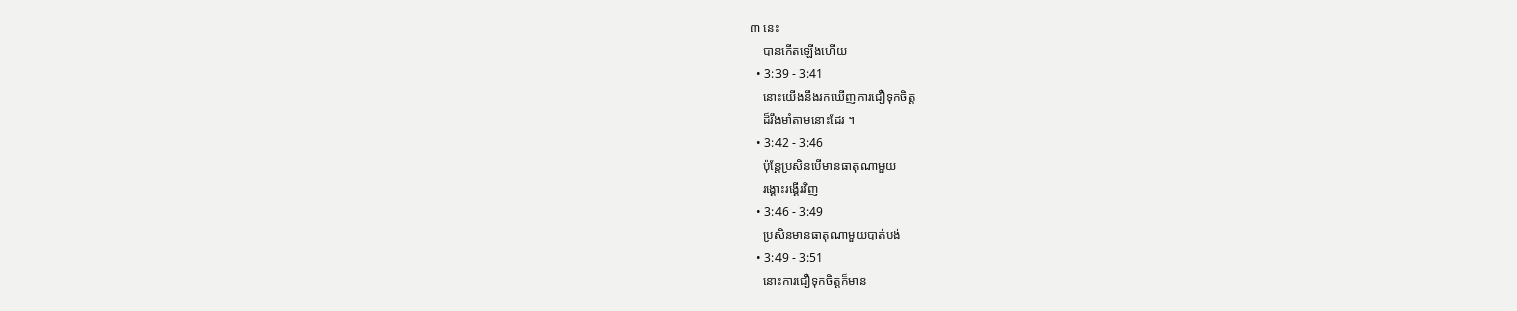៣ នេះ
    បានកើតឡើងហើយ
  • 3:39 - 3:41
    នោះយើងនឹងរកឃើញការជឿទុកចិត្ដ
    ដ៏រឹងមាំតាមនោះដែរ ។
  • 3:42 - 3:46
    ប៉ុន្ដែប្រសិនបើមានធាតុណាមួយ
    រង្គោះរង្គើរវិញ
  • 3:46 - 3:49
    ប្រសិនមានធាតុណាមួយបាត់បង់
  • 3:49 - 3:51
    នោះការជឿទុកចិត្ដក៏មាន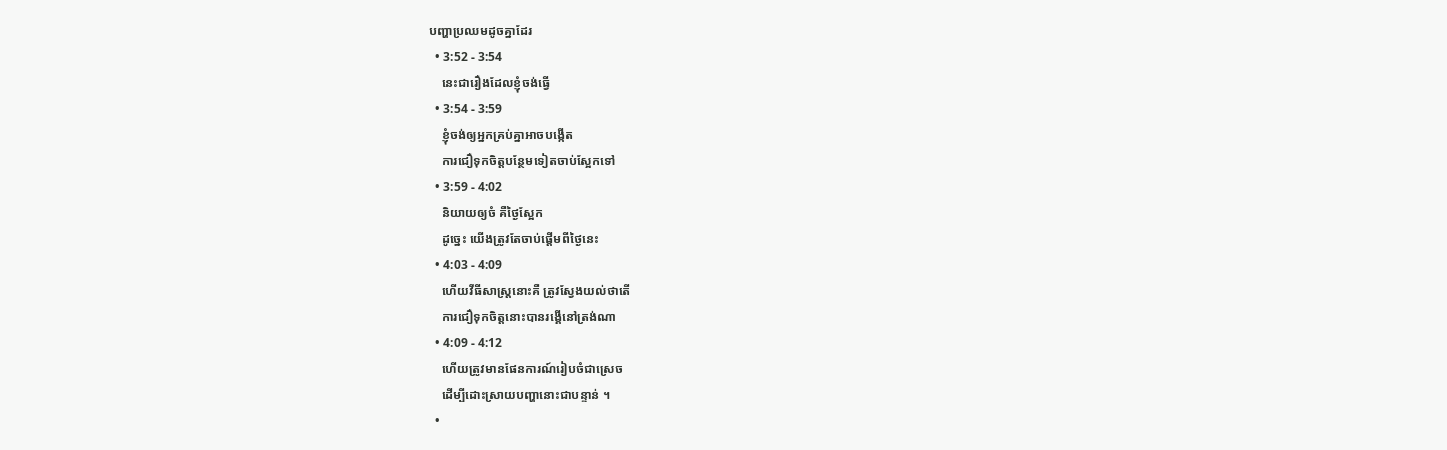បញ្ហាប្រឈមដូចគ្នាដែរ
  • 3:52 - 3:54
    នេះជារឿងដែលខ្ញុំចង់ធ្វើ
  • 3:54 - 3:59
    ខ្ញុំចង់ឲ្យអ្នកគ្រប់គ្នាអាចបង្កើត
    ការជឿទុកចិត្ដបន្ថែមទៀតចាប់ស្អែកទៅ
  • 3:59 - 4:02
    និយាយឲ្យចំ គឺថ្ងៃស្អែក
    ដូច្នេះ យើងត្រូវតែចាប់ផ្ដើមពីថ្ងៃនេះ
  • 4:03 - 4:09
    ហើយវីធីសាស្រ្ដនោះគឺ ត្រូវស្វែងយល់ថាតើ
    ការជឿទុកចិត្ដនោះបានរង្គើនៅត្រង់ណា
  • 4:09 - 4:12
    ហើយត្រូវមានផែនការណ៍រៀបចំជាស្រេច
    ដើម្បីដោះស្រាយបញ្ហានោះជាបន្ទាន់ ។
  •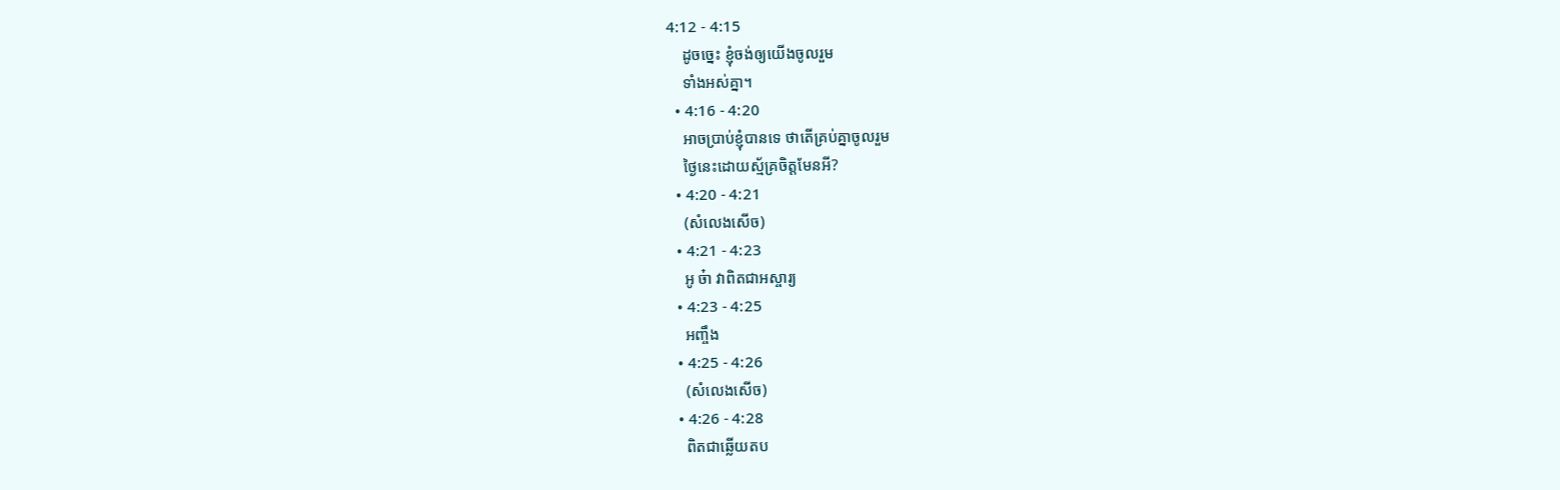4:12 - 4:15
    ដូចច្នេះ ខ្ញុំចង់ឲ្យយើងចូលរួម
    ទាំងអស់គ្នា។
  • 4:16 - 4:20
    អាចប្រាប់ខ្ញុំបានទេ ថាតើគ្រប់គ្នាចូលរួម
    ថ្ងៃនេះដោយស្ម័គ្រចិត្ដមែនអី?
  • 4:20 - 4:21
    (សំលេងសើច)
  • 4:21 - 4:23
    អូ ច៎ា វាពិតជាអស្ចារ្យ
  • 4:23 - 4:25
    អញ្ចឹង
  • 4:25 - 4:26
    (សំលេងសើច)
  • 4:26 - 4:28
    ពិតជាឆ្លើយតប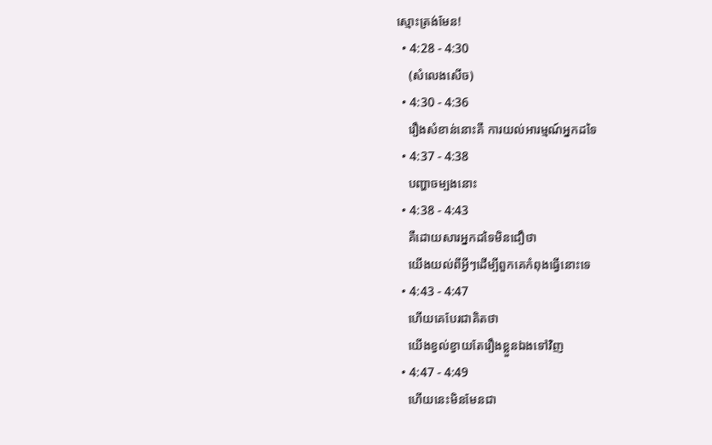ស្មោះត្រង់មែន!
  • 4:28 - 4:30
    (សំលេងសើច)
  • 4:30 - 4:36
    រឿងសំខាន់នោះគឺ ការយល់អារម្មណ៍អ្នកដទៃ
  • 4:37 - 4:38
    បញ្ហាចម្បងនោះ
  • 4:38 - 4:43
    គឺដោយសារអ្នកដទៃមិនជឿថា
    យើងយល់ពីអ្វីៗដើម្បីពួកគេកំពុងធ្វើនោះទេ
  • 4:43 - 4:47
    ហើយគេបែរជាគិតថា
    យើងខ្វល់ខ្វាយតែរឿងខ្លួនឯងទៅវិញ
  • 4:47 - 4:49
    ហើយនេះមិនមែនជា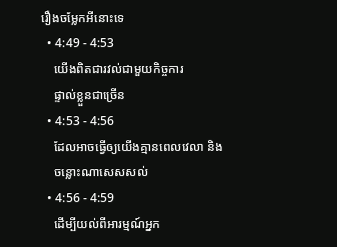រឿងចម្លែកអីនោះទេ
  • 4:49 - 4:53
    យើងពិតជារវល់ជាមួយកិច្ចការ
    ផ្ទាល់ខ្លួនជាច្រើន
  • 4:53 - 4:56
    ដែលអាចធ្វើឲ្យយើងគ្មានពេលវេលា និង
    ចន្លោះណាសេសសល់
  • 4:56 - 4:59
    ដើម្បីយល់ពីអារម្មណ៍អ្នក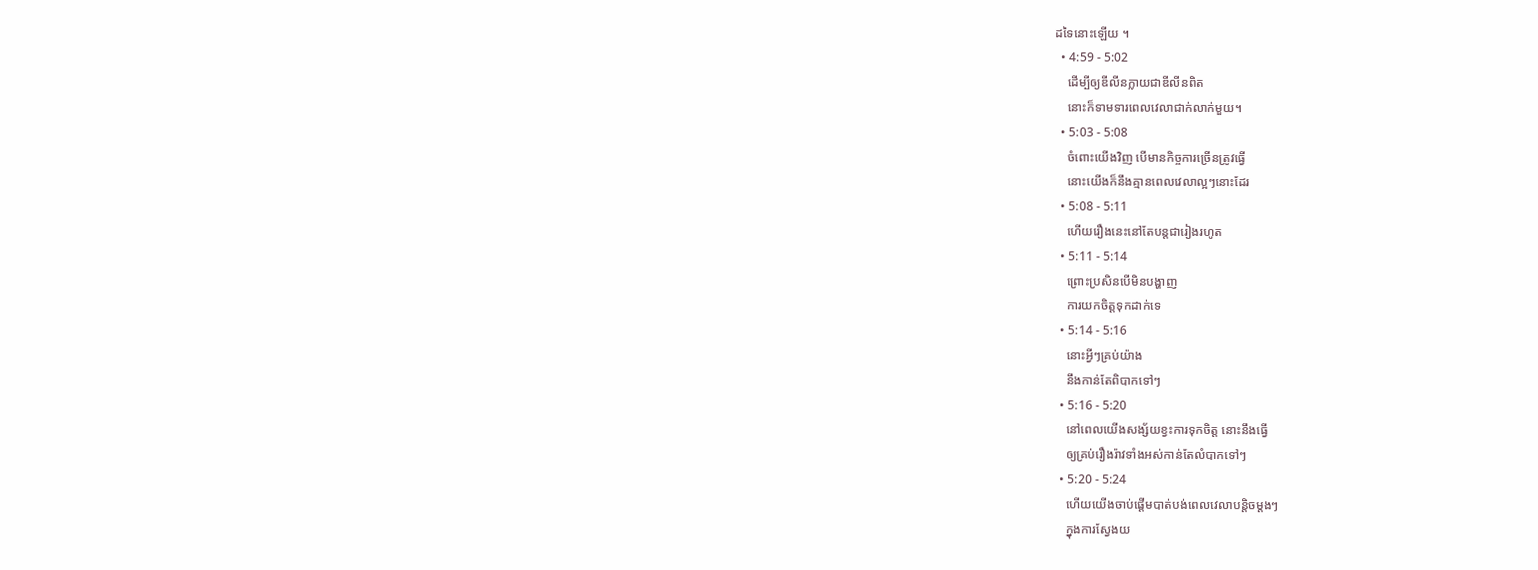ដទៃនោះឡើយ ។
  • 4:59 - 5:02
    ដើម្បីឲ្យឌីលីនក្លាយជាឌីលីនពិត
    នោះក៏ទាមទារពេលវេលាជាក់លាក់មួយ។
  • 5:03 - 5:08
    ចំពោះយើងវិញ បើមានកិច្ចការច្រើនត្រូវធ្វើ
    នោះយើងក៏នឹងគ្មានពេលវេលាល្អៗនោះដែរ
  • 5:08 - 5:11
    ហើយរឿងនេះនៅតែបន្ដជារៀងរហូត
  • 5:11 - 5:14
    ព្រោះប្រសិនបើមិនបង្ហាញ
    ការយកចិត្ដទុកដាក់ទេ
  • 5:14 - 5:16
    នោះអ្វីៗគ្រប់យ៉ាង
    នឹងកាន់តែពិបាកទៅៗ
  • 5:16 - 5:20
    នៅពេលយើងសង្ស័យខ្វះការទុកចិត្ដ នោះនឹងធ្វើ
    ឲ្យគ្រប់រឿងរ៉ាវទាំងអស់កាន់តែលំបាកទៅៗ
  • 5:20 - 5:24
    ហើយយើងចាប់ផ្ដើមបាត់បង់ពេលវេលាបន្ដិចម្ដងៗ
    ក្នុងការស្វែងយ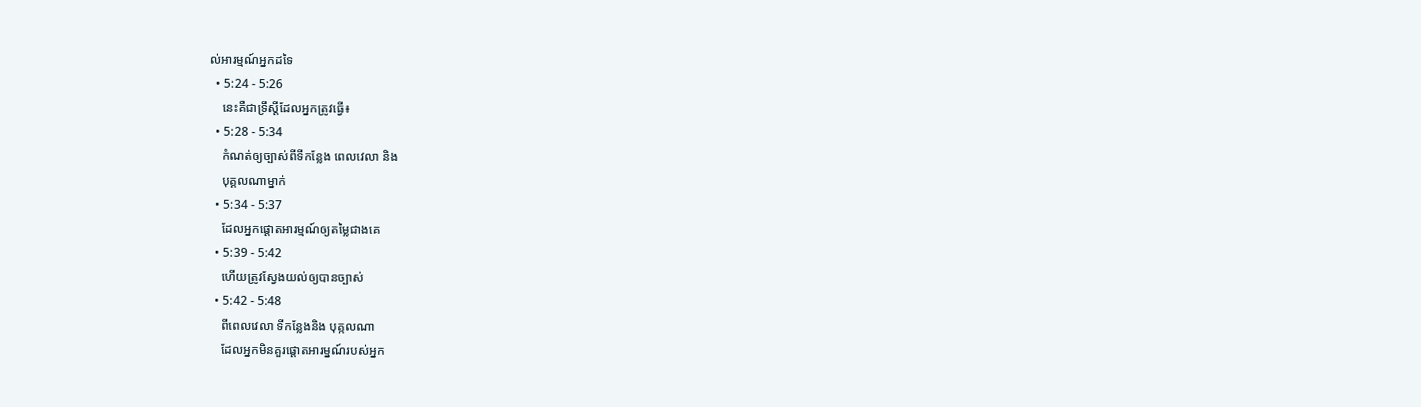ល់អារម្មណ៍អ្នកដទៃ
  • 5:24 - 5:26
    នេះគឺជាទ្រឹស្ដីដែលអ្នកត្រូវធ្វើ៖
  • 5:28 - 5:34
    កំណត់ឲ្យច្បាស់ពីទីកន្លែង ពេលវេលា និង
    បុគ្គលណាម្នាក់
  • 5:34 - 5:37
    ដែលអ្នកផ្ដោតអារម្មណ៍ឲ្យតម្លៃជាងគេ
  • 5:39 - 5:42
    ហើយត្រូវស្វែងយល់ឲ្យបានច្បាស់
  • 5:42 - 5:48
    ពីពេលវេលា ទីកន្លែងនិង បុគ្កលណា
    ដែលអ្នកមិនគួរផ្ដោតអារម្នណ៍របស់អ្នក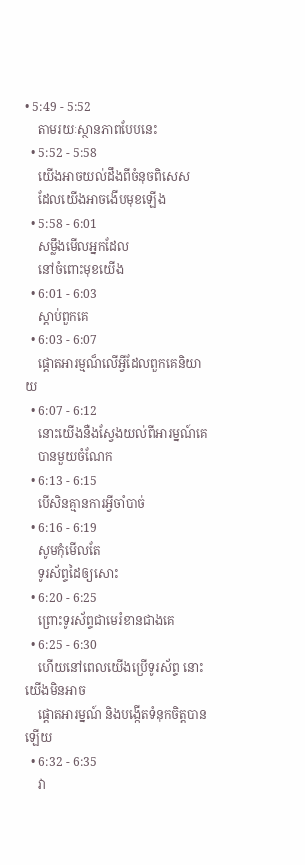• 5:49 - 5:52
    តាមរយៈស្ថានភាពបែបនេះ
  • 5:52 - 5:58
    យើងអាចយល់ដឹងពីចំនុចពិសេស
    ដែលយើងអាចងើបមុខឡើង
  • 5:58 - 6:01
    សម្លឹងមើលអ្នកដែល
    នៅចំពោះមុខយើង
  • 6:01 - 6:03
    ស្តាប់ពួកគេ
  • 6:03 - 6:07
    ផ្ដោតអារម្មណ៏លើអ្វីដែលពួកគេនិយាយ
  • 6:07 - 6:12
    នោះយើងនឺងស្វែងយល់ពីអារម្នណ៍គេ
    បានមួយចំណែក
  • 6:13 - 6:15
    បើសិនគ្មានការអ្វីចាំបាច់
  • 6:16 - 6:19
    សូមកុំមើលតែ
    ទូរស័ព្ទដៃឲ្យសោះ
  • 6:20 - 6:25
    ព្រោះទូរស័ព្ទជាមេរំខានជាងគេ
  • 6:25 - 6:30
    ហើយនៅពេលយើងប្រើទូរស័ព្ទ នោះយើងមិនអាច
    ផ្ដោតអារម្នណ៍ និងបង្កើតទំនុកចិត្ដបានឡើយ
  • 6:32 - 6:35
    វា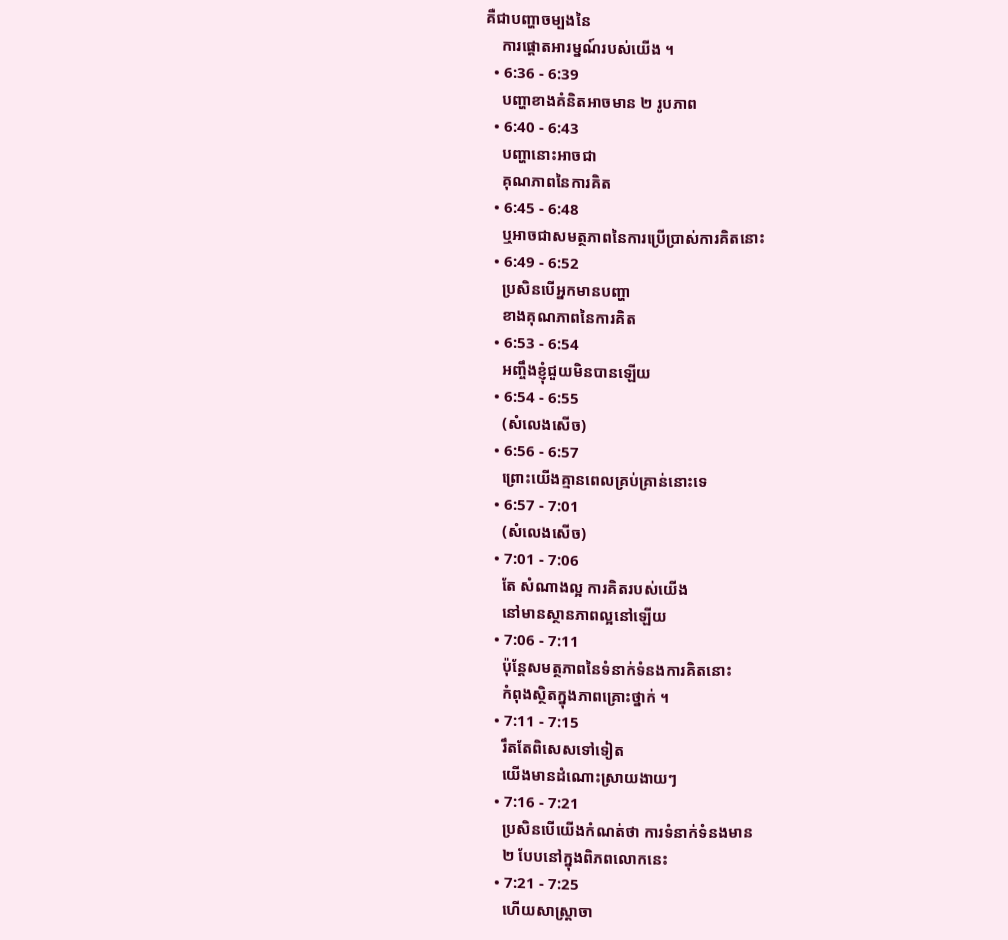គឺជាបញ្ហាចម្បងនៃ
    ការផ្ដោតអារម្នណ៍របស់យើង ។
  • 6:36 - 6:39
    បញ្ហាខាងគំនិតអាចមាន ២ រូបភាព
  • 6:40 - 6:43
    បញ្ហានោះអាចជា
    គុណភាពនៃការគិត
  • 6:45 - 6:48
    ឬអាចជាសមត្ថភាពនៃការប្រើប្រាស់ការគិតនោះ
  • 6:49 - 6:52
    ប្រសិនបើអ្នកមានបញ្ហា
    ខាងគុណភាពនៃការគិត
  • 6:53 - 6:54
    អញ្ចឹងខ្ញុំជួយមិនបានឡើយ
  • 6:54 - 6:55
    (សំលេងសើច)
  • 6:56 - 6:57
    ព្រោះយើងគ្មានពេលគ្រប់គ្រាន់នោះទេ
  • 6:57 - 7:01
    (សំលេងសើច)
  • 7:01 - 7:06
    តែ សំណាងល្អ ការគិតរបស់យើង
    នៅមានស្ថានភាពល្អនៅឡើយ
  • 7:06 - 7:11
    ប៉ុន្ដែសមត្ថភាពនៃទំនាក់ទំនងការគិតនោះ
    កំពុងស្ថិតក្នុងភាពគ្រោះថ្នាក់ ។
  • 7:11 - 7:15
    រឹតតែពិសេសទៅទៀត
    យើងមានដំណោះស្រាយងាយៗ
  • 7:16 - 7:21
    ប្រសិនបើយើងកំណត់ថា ការទំនាក់ទំនងមាន
    ២ បែបនៅក្នុងពិភពលោកនេះ
  • 7:21 - 7:25
    ហើយសាស្រ្តាចា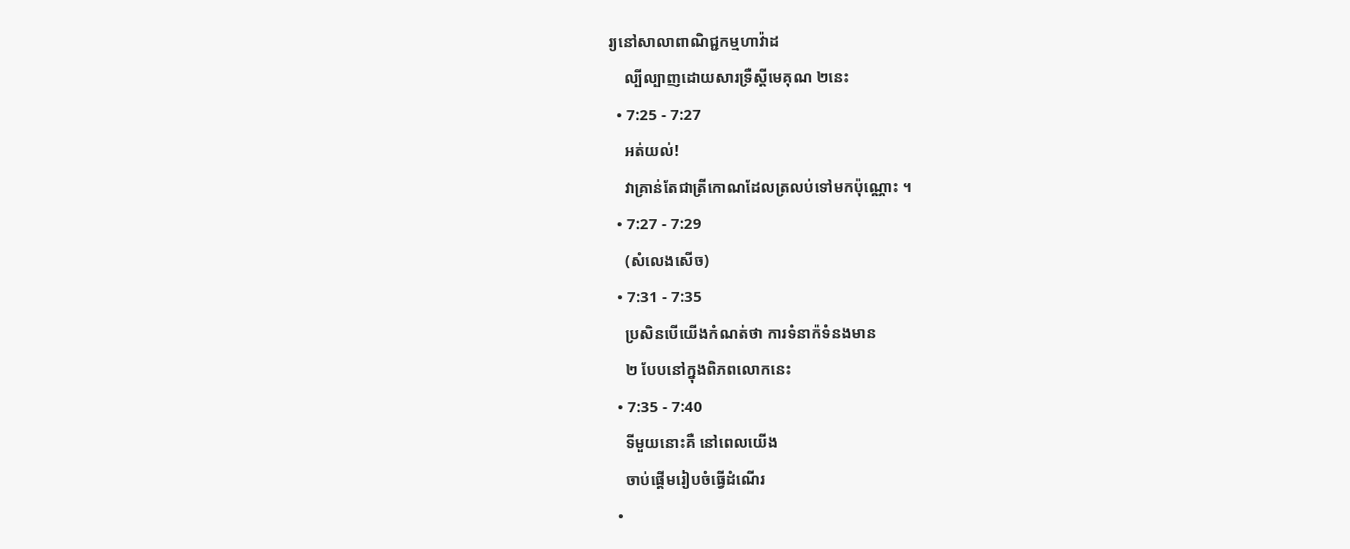រ្យនៅសាលាពាណិជ្ជកម្មហាវ៉ាដ
    ល្បីល្បាញដោយសារទឺ្រស្ដីមេគុណ ២នេះ
  • 7:25 - 7:27
    អត់យល់!
    វាគ្រាន់តែជាត្រីកោណដែលត្រលប់ទៅមកប៉ុណ្ណោះ ។
  • 7:27 - 7:29
    (សំលេងសើច)
  • 7:31 - 7:35
    ប្រសិនបើយើងកំណត់ថា ការទំនាក៉ទំនងមាន
    ២ បែបនៅក្នុងពិភពលោកនេះ
  • 7:35 - 7:40
    ទីមួយនោះគឺ នៅពេលយើង
    ចាប់ផ្តើមរៀបចំធ្វើដំណើរ
  •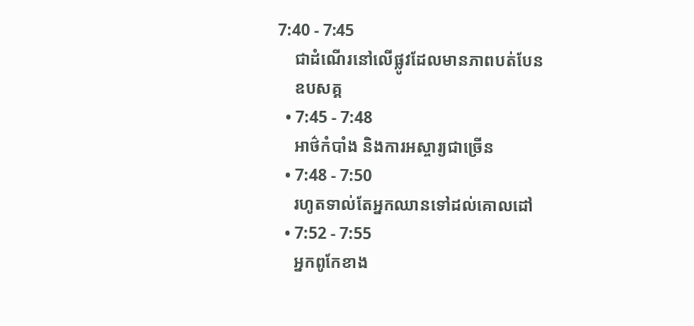7:40 - 7:45
    ជាដំណើរនៅលើផ្លូវដែលមានភាពបត់បែន
    ឧបសគ្គ
  • 7:45 - 7:48
    អាថ៌កំបាំង និងការអស្ចារ្យជាច្រើន
  • 7:48 - 7:50
    រហូតទាល់តែអ្នកឈានទៅដល់គោលដៅ
  • 7:52 - 7:55
    អ្នកពូកែខាង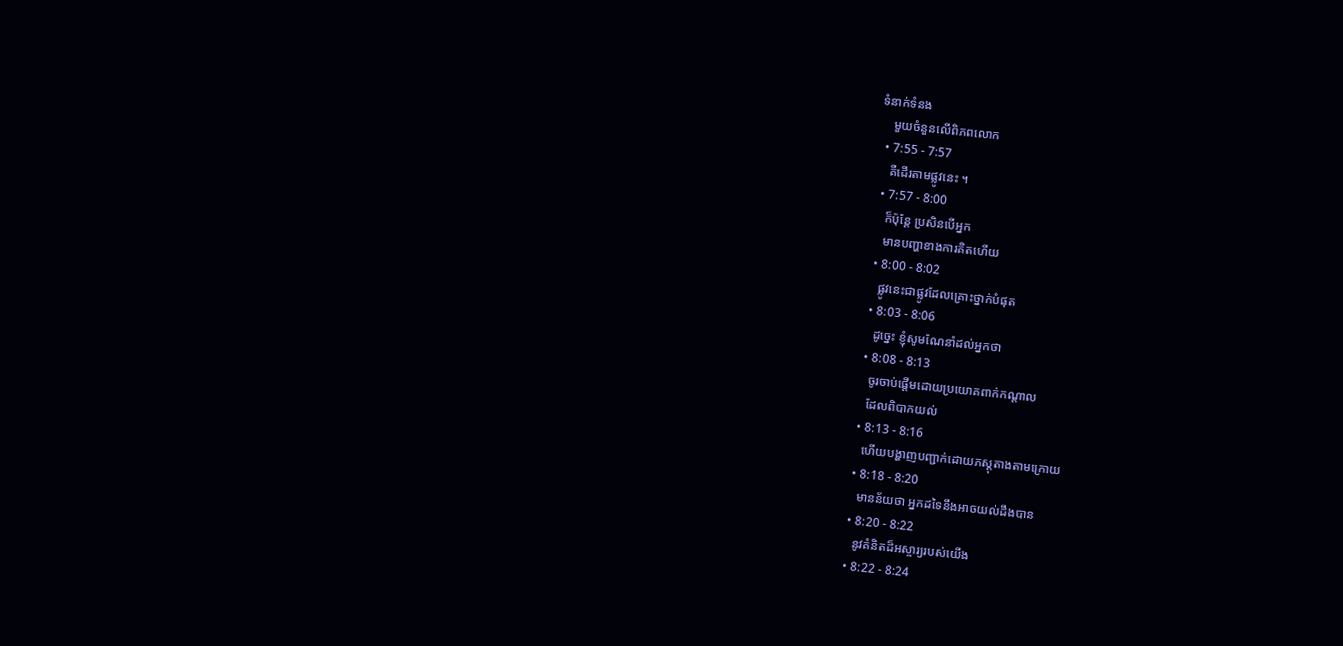ទំនាក់ទំនង
    មួយចំនួនលើពិភពលោក
  • 7:55 - 7:57
    គឺដើរតាមផ្លូវនេះ ។
  • 7:57 - 8:00
    ក៏ប៉ុន្ដែ ប្រសិនបើអ្នក
    មានបញ្ហាខាងការគិតហើយ
  • 8:00 - 8:02
    ផ្លូវនេះជាផ្លូវដែលគ្រោះថ្នាក់បំផុត
  • 8:03 - 8:06
    ដូច្នេះ ខ្ញុំសូមណែនាំដល់អ្នកថា
  • 8:08 - 8:13
    ចូរចាប់ផ្តើមដោយប្រយោគពាក់កណ្ដាល
    ដែលពិបាកយល់
  • 8:13 - 8:16
    ហើយបង្ហាញបញ្ជាក់ដោយភស្តុតាងតាមក្រោយ
  • 8:18 - 8:20
    មានន័យថា អ្នកដទៃនឹងអាចយល់ដឹងបាន
  • 8:20 - 8:22
    នូវគំនិតដ៏អស្ចារ្យរបស់យើង
  • 8:22 - 8:24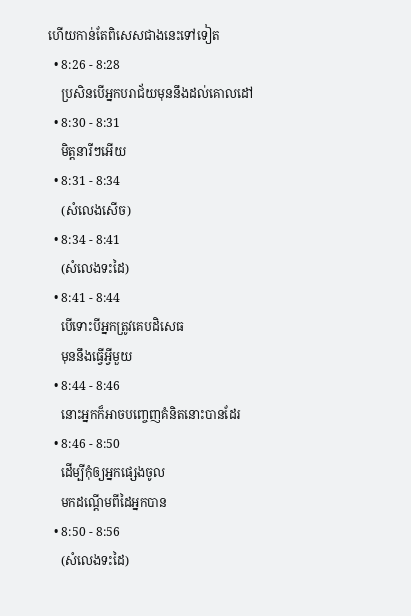ហើយកាន់តែពិសេសជាងនេះទៅទៀត
  • 8:26 - 8:28
    ប្រសិនបើអ្នកបរាជ័យមុននឹងដល់គោលដៅ
  • 8:30 - 8:31
    មិត្តនារីៗអើយ
  • 8:31 - 8:34
    (សំលេងសើច)
  • 8:34 - 8:41
    (សំលេងទះដៃ)
  • 8:41 - 8:44
    បើទោះបីអ្នកត្រូវគេបដិសេធ
    មុននឹងធ្វើអ្វីមួយ
  • 8:44 - 8:46
    នោះអ្នកក៏អាចបញ្ចេញគំនិតនោះបានដែរ
  • 8:46 - 8:50
    ដើម្បីកុំឲ្យអ្នកផ្សេងចូល
    មកដណ្តើមពីដៃអ្នកបាន
  • 8:50 - 8:56
    (សំលេងទះដៃ)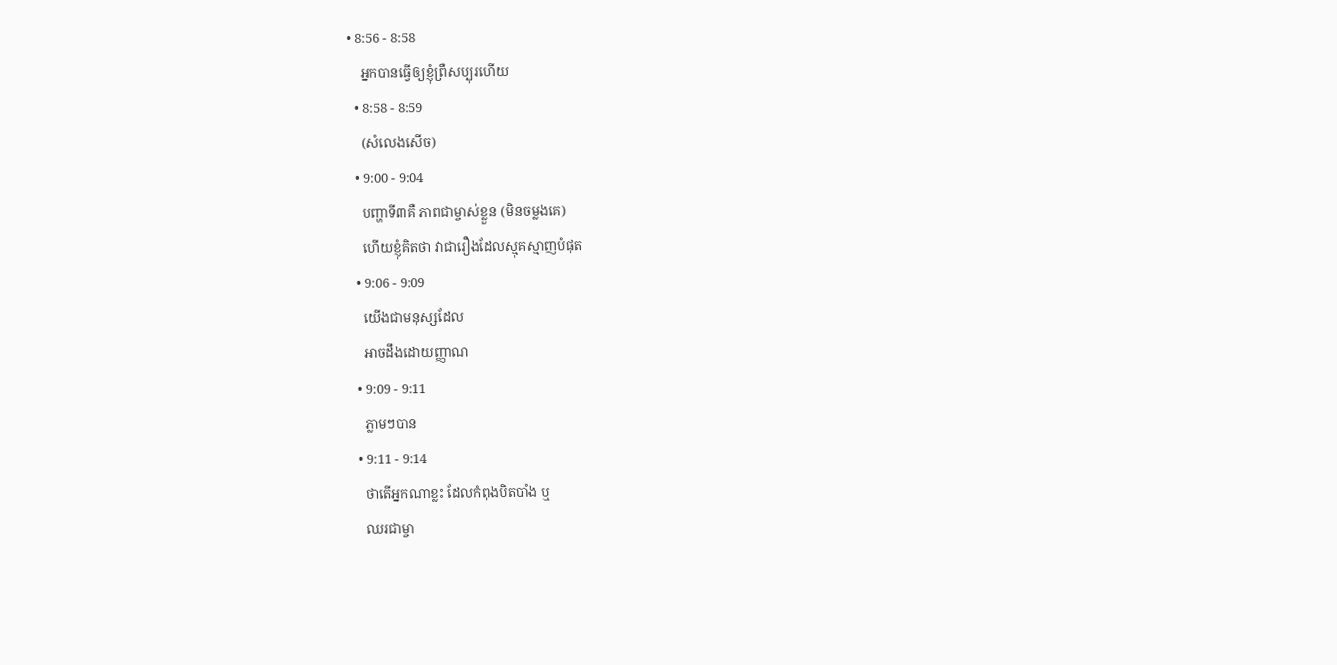• 8:56 - 8:58
    អ្នកបានធ្វើឲ្យខ្ញុំព្រឺសប្បុរហើយ
  • 8:58 - 8:59
    (សំលេងសើច)
  • 9:00 - 9:04
    បញ្ហាទី៣គឺ ភាពជាម្ចាស់ខ្លួន (មិនចម្លងគេ)
    ហើយខ្ញុំគិតថា វាជារឿងដែលស្មុគស្មាញបំផុត
  • 9:06 - 9:09
    យើងជាមនុស្សដែល
    អាចដឹងដោយញ្ញាណ
  • 9:09 - 9:11
    ភ្លាមៗបាន
  • 9:11 - 9:14
    ថាតើអ្នកណាខ្លះ ដែលកំពុងបិតបាំង ឬ
    ឈរជាម្ចា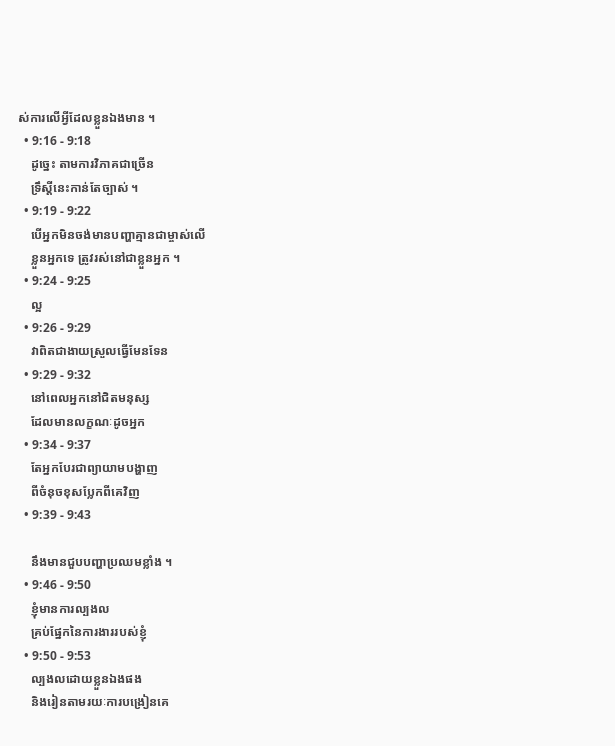ស់ការលើអ្វីដែលខ្លួនឯងមាន ។
  • 9:16 - 9:18
    ដូច្នេះ តាមការវិភាគជាច្រើន
    ទ្រឹស្ដីនេះកាន់តែច្បាស់ ។
  • 9:19 - 9:22
    បើអ្នកមិនចង់មានបញ្ហាគ្មានជាម្ចាស់លើ
    ខ្លួនអ្នកទេ ត្រូវរស់នៅជាខ្លួនអ្នក ។
  • 9:24 - 9:25
    ល្អ
  • 9:26 - 9:29
    វាពិតជាងាយស្រួលធ្វើមែនទែន
  • 9:29 - 9:32
    នៅពេលអ្នកនៅជិតមនុស្ស
    ដែលមានលក្ខណៈដូចអ្នក
  • 9:34 - 9:37
    តែអ្នកបែរជាព្យាយាមបង្ហាញ
    ពីចំនុចខុសប្លែកពីគេវិញ
  • 9:39 - 9:43

    នឹងមានជួបបញ្ហាប្រឈមខ្លាំង ។
  • 9:46 - 9:50
    ខ្ញុំមានការល្បងល
    គ្រប់ផ្នែកនៃការងាររបស់ខ្ញុំ
  • 9:50 - 9:53
    ល្បងលដោយខ្លួនឯងផង
    និងរៀនតាមរយៈការបង្រៀនគេ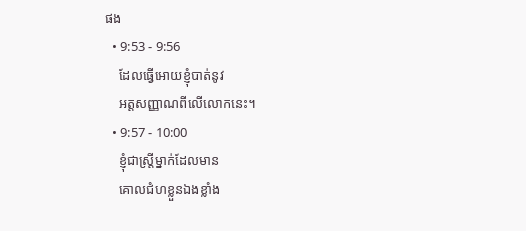ផង
  • 9:53 - 9:56
    ដែលធ្វើអោយខ្ញុំបាត់នូវ
    អត្តសញ្ញាណពីលើលោកនេះ។
  • 9:57 - 10:00
    ខ្ញុំជាស្រ្តីម្នាក់ដែលមាន
    គោលជំហខ្លួនឯងខ្លាំង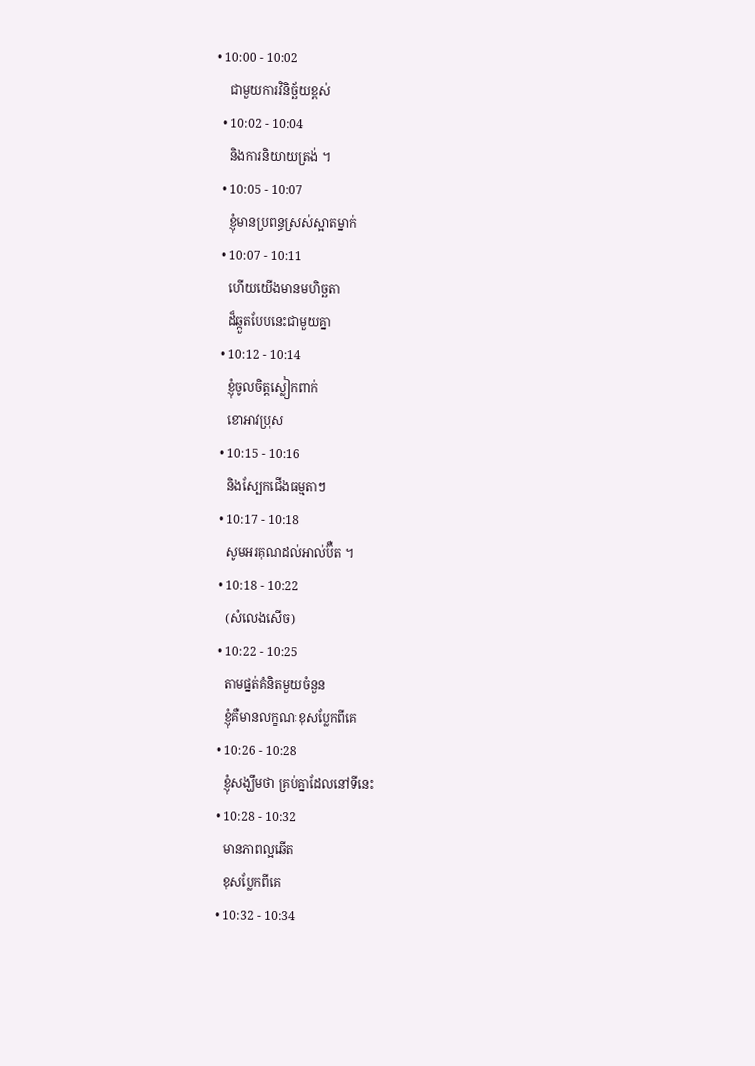• 10:00 - 10:02
    ជាមួយការវិនិច្ឆ័យខ្ពស់
  • 10:02 - 10:04
    និងការនិយាយត្រង់ ។
  • 10:05 - 10:07
    ខ្ញុំមានប្រពន្ធស្រស់ស្អាតម្នាក់
  • 10:07 - 10:11
    ហើយយើងមានមហិច្ឆតា
    ដ៏ឆ្កួតបែបនេះជាមួយគ្នា
  • 10:12 - 10:14
    ខ្ញុំចូលចិត្ដស្លៀកពាក់
    ខោអាវប្រុស
  • 10:15 - 10:16
    និងស្បែកជើងធម្មតាៗ
  • 10:17 - 10:18
    សូមអរគុណដល់អាល់ប៊ឺត ។
  • 10:18 - 10:22
    (សំលេងសើច)
  • 10:22 - 10:25
    តាមផ្នត់គំនិតមួយចំនួន
    ខ្ញុំគឺមានលក្ខណៈខុសប្លែកពីគេ
  • 10:26 - 10:28
    ខ្ញុំសង្ឃឹមថា គ្រប់គ្នាដែលនៅទីនេះ
  • 10:28 - 10:32
    មានភាពល្អឆើត
    ខុសប្លែកពីគេ
  • 10:32 - 10:34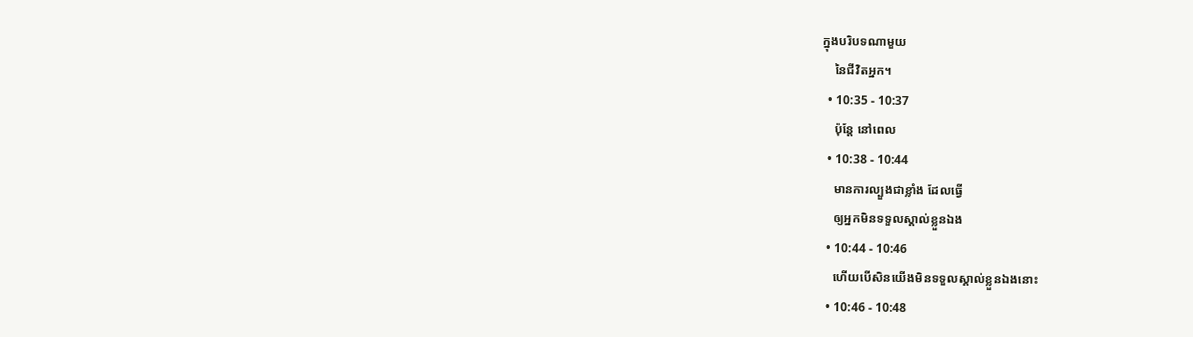ក្នុងបរិបទណាមួយ
    នៃជីវិតអ្នក។
  • 10:35 - 10:37
    ប៉ុន្តែ នៅពេល
  • 10:38 - 10:44
    មានការល្បួងជាខ្លាំង ដែលធ្វើ
    ឲ្យអ្នកមិនទទួលស្គាល់ខ្លួនឯង
  • 10:44 - 10:46
    ហើយបើសិនយើងមិនទទួលស្គាល់ខ្លួនឯងនោះ
  • 10:46 - 10:48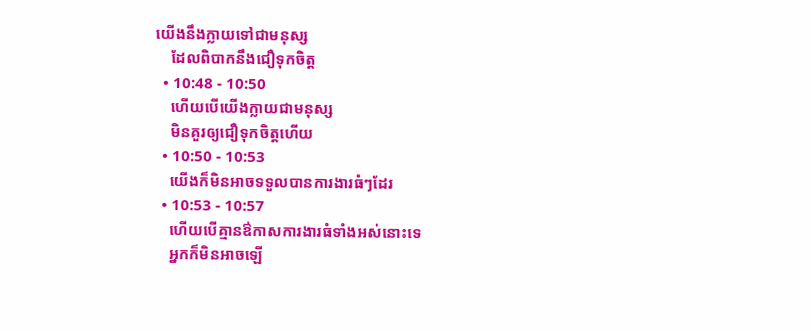យើងនឹងក្លាយទៅជាមនុស្ស
    ដែលពិបាកនឹងជឿទុកចិត្ដ
  • 10:48 - 10:50
    ហើយបើយើងក្លាយជាមនុស្ស
    មិនគួរឲ្យជឿទុកចិត្ដហើយ
  • 10:50 - 10:53
    យើងក៏មិនអាចទទួលបានការងារធំៗដែរ
  • 10:53 - 10:57
    ហើយបើគ្មានឳកាសការងារធំទាំងអស់នោះទេ
    អ្នកក៏មិនអាចឡើ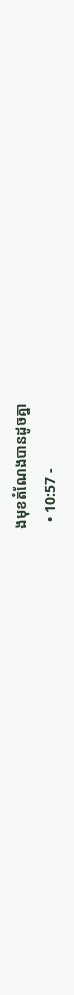ងមុខតំណែងបានដូចគ្នា
  • 10:57 -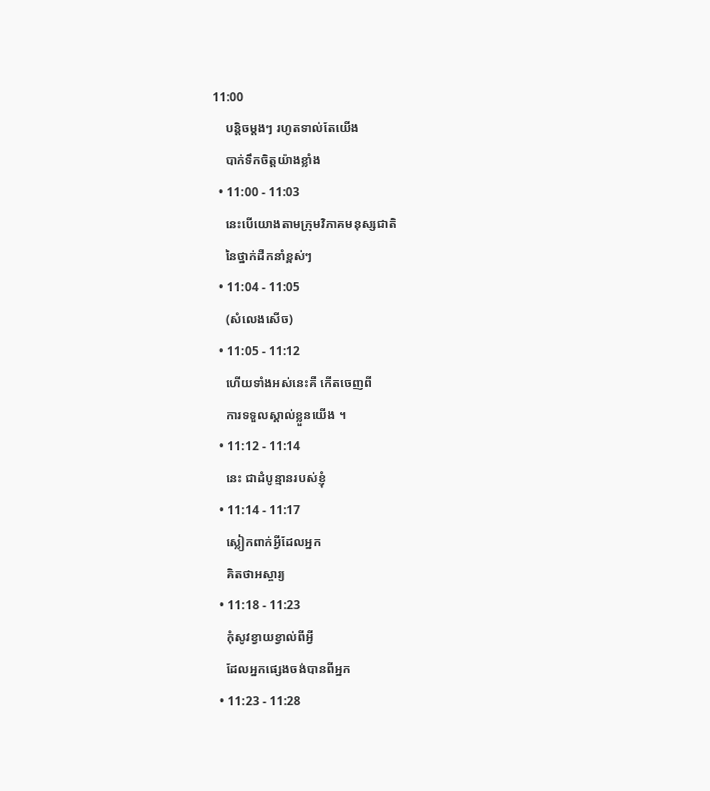11:00
    បន្ដិចម្ដងៗ រហូតទាល់តែយើង
    បាក់ទឹកចិត្តយ៉ាងខ្លាំង
  • 11:00 - 11:03
    នេះបើយោងតាមក្រុមវិភាគមនុស្សជាតិ
    នៃថ្នាក់ដឺកនាំខ្ពស់ៗ
  • 11:04 - 11:05
    (សំលេងសើច)
  • 11:05 - 11:12
    ហើយទាំងអស់នេះគឺ កើតចេញពី
    ការទទួលស្គាល់ខ្លួនយើង ។
  • 11:12 - 11:14
    នេះ ជាដំបូន្មានរបស់ខ្ញុំ
  • 11:14 - 11:17
    ស្លៀកពាក់អ្វីដែលអ្នក
    គិតថាអស្ចារ្យ
  • 11:18 - 11:23
    កុំសូវខ្វាយខ្វាល់ពីអ្វី
    ដែលអ្នកផ្សេងចង់បានពីអ្នក
  • 11:23 - 11:28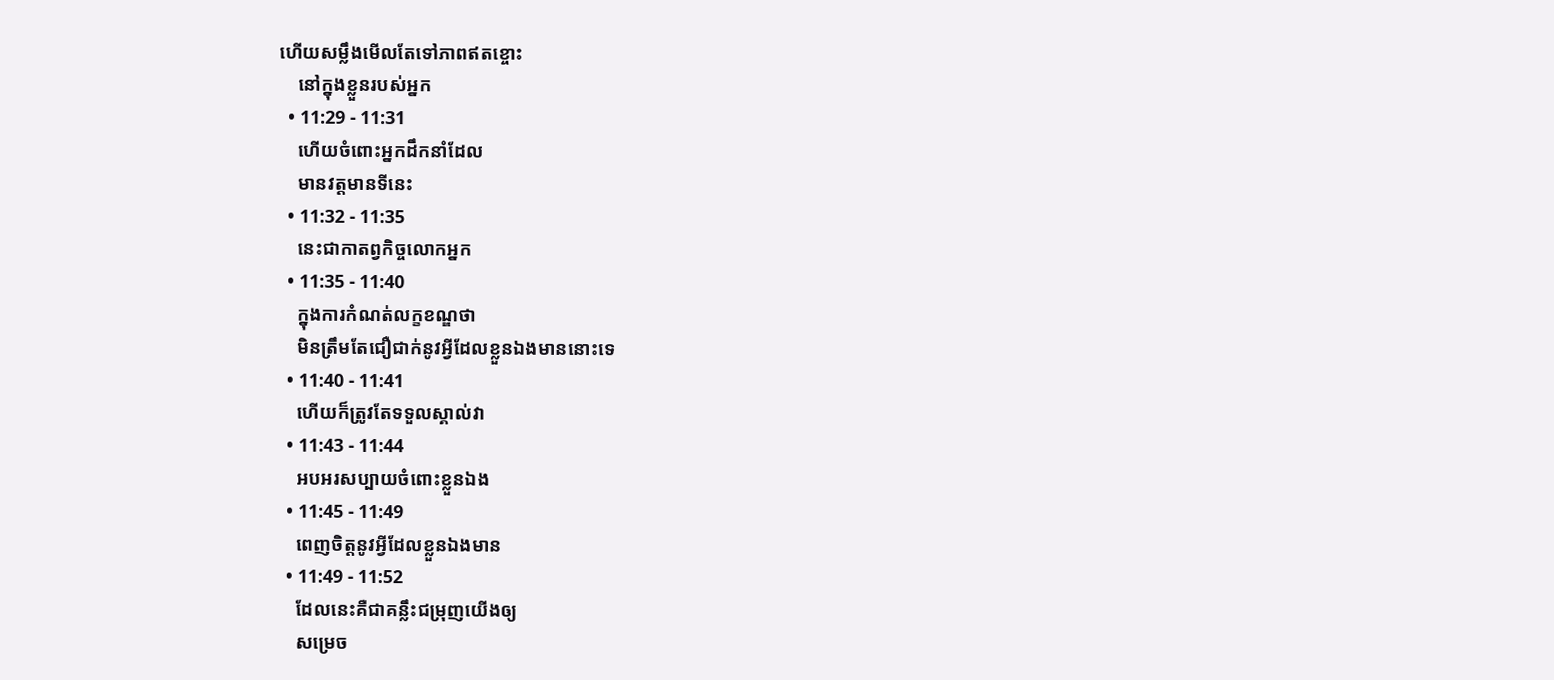ហើយសម្លឹងមើលតែទៅភាពឥតខ្ចោះ
    នៅក្នុងខ្លួនរបស់អ្នក
  • 11:29 - 11:31
    ហើយចំពោះអ្នកដឹកនាំដែល
    មានវត្តមានទីនេះ
  • 11:32 - 11:35
    នេះជាកាតព្វកិច្ចលោកអ្នក
  • 11:35 - 11:40
    ក្នុងការកំណត់លក្ខខណ្ឌថា
    មិនត្រឹមតែជឿជាក់នូវអ្វីដែលខ្លួនឯងមាននោះទេ
  • 11:40 - 11:41
    ហើយក៏ត្រូវតែទទួលស្គាល់វា
  • 11:43 - 11:44
    អបអរសប្បាយចំពោះខ្លួនឯង
  • 11:45 - 11:49
    ពេញចិត្ដនូវអ្វីដែលខ្លួនឯងមាន
  • 11:49 - 11:52
    ដែលនេះគឺជាគន្លឹះជម្រុញយើងឲ្យ
    សម្រេច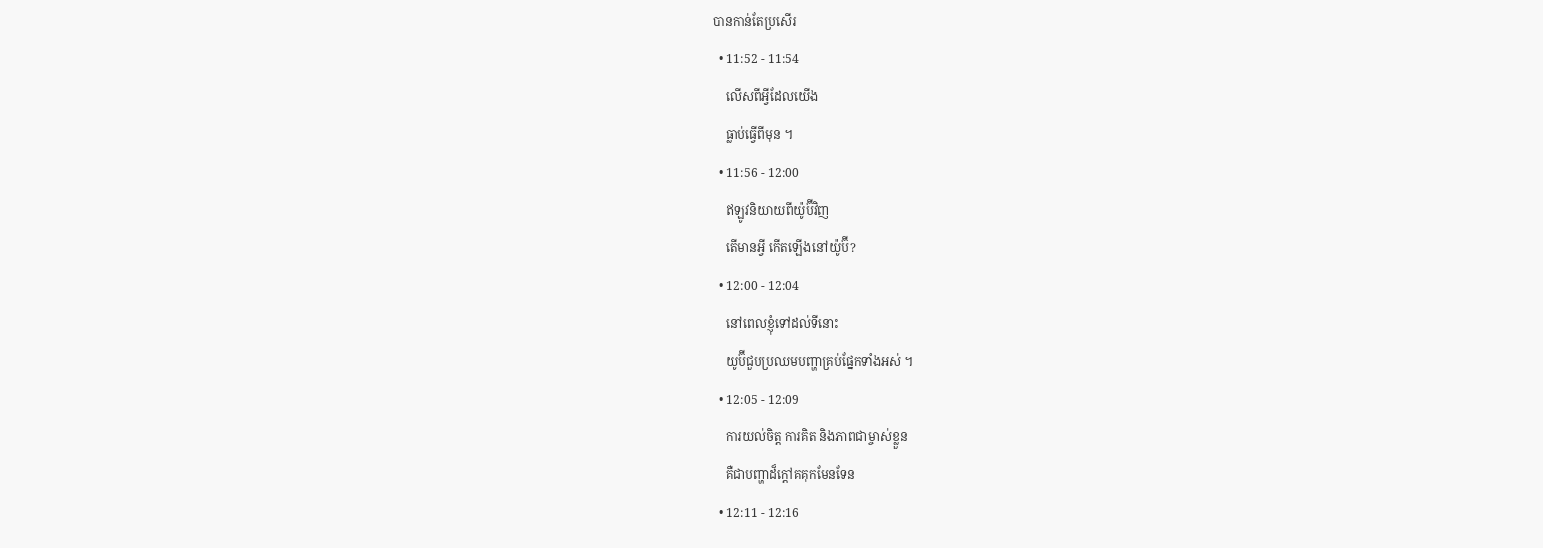បានកាន់តែប្រសើរ
  • 11:52 - 11:54
    លើសពីអ្វីដែលយើង
    ធ្លាប់ធ្វើពីមុន ។
  • 11:56 - 12:00
    ឥឡូវនិយាយពីយ៉ូប៊ីវិញ
    តើមានអ្វី កើតឡើងនៅយ៉ូប៊ី?
  • 12:00 - 12:04
    នៅពេលខ្ញុំទៅដល់ទីនោះ
    យូប៊ីជួបប្រឈមបញ្ហាគ្រប់ផ្នែកទាំងអស់ ។
  • 12:05 - 12:09
    ការយល់ចិត្ត ការគិត និងភាពជាម្ចាស់ខ្លួន
    គឺជាបញ្ហាដ៏ក្ដៅគគុកមែនទែន
  • 12:11 - 12:16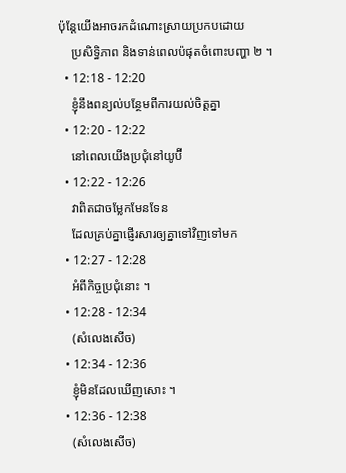ប៉ុន្តែយើងអាចរកដំណោះស្រាយប្រកបដោយ
    ប្រសិទ្ធិភាព និងទាន់ពេលប៉ផុតចំពោះបញ្ហា ២ ។
  • 12:18 - 12:20
    ខ្ញុំនឹងពន្យល់បន្ថែមពីការយល់ចិត្តគ្នា
  • 12:20 - 12:22
    នៅពេលយើងប្រជុំនៅយូប៊ី
  • 12:22 - 12:26
    វាពិតជាចម្លែកមែនទែន
    ដែលគ្រប់គ្នាផ្ញើរសារឲ្យគ្នាទៅវិញទៅមក
  • 12:27 - 12:28
    អំពីកិច្ចប្រជុំនោះ ។
  • 12:28 - 12:34
    (សំលេងសើច)
  • 12:34 - 12:36
    ខ្ញុំមិនដែលឃើញសោះ ។
  • 12:36 - 12:38
    (សំលេងសើច)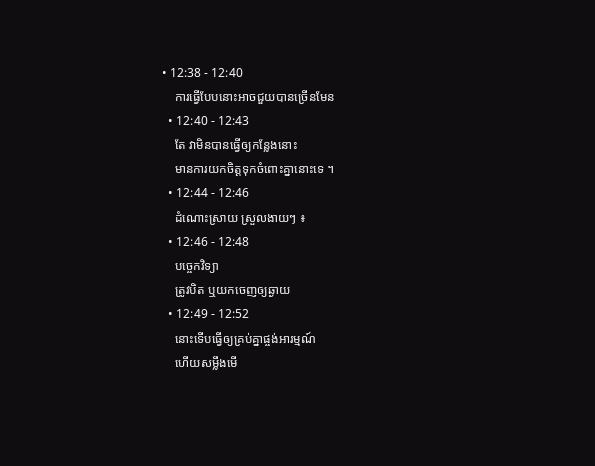• 12:38 - 12:40
    ការធ្វើបែបនោះអាចជួយបានច្រើនមែន
  • 12:40 - 12:43
    តែ វាមិនបានធ្វើឲ្យកន្លែងនោះ
    មានការយកចិត្ដទុកចំពោះគ្នានោះទេ ។
  • 12:44 - 12:46
    ដំណោះស្រាយ ស្រួលងាយៗ ៖
  • 12:46 - 12:48
    បច្ចេកវិទ្យា
    ត្រូវបិត ឬយកចេញឲ្យឆ្ងាយ
  • 12:49 - 12:52
    នោះទើបធ្វើឲ្យគ្រប់គ្នាផ្ចង់អារម្មណ៍
    ហើយសម្លឹងមើ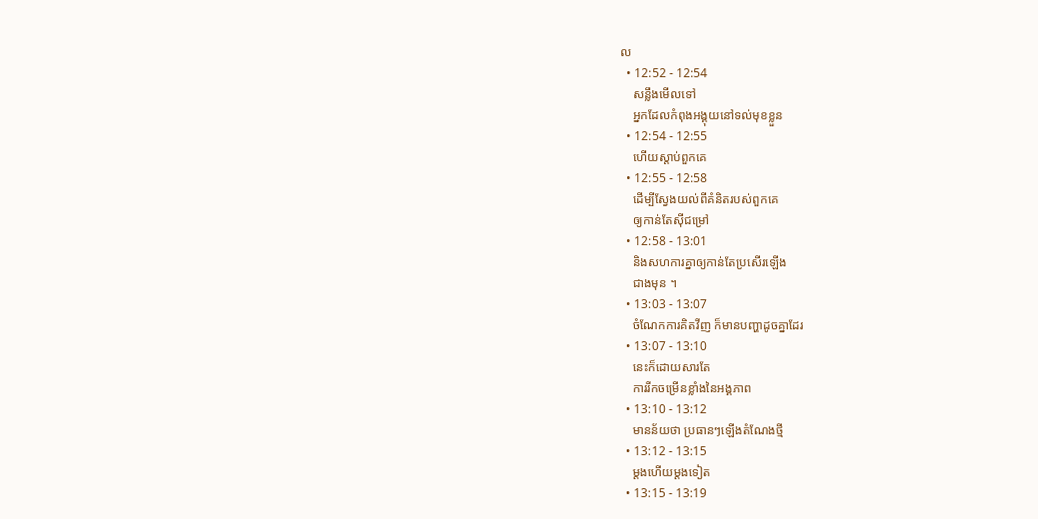ល
  • 12:52 - 12:54
    សន្លឹងមើលទៅ
    អ្នកដែលកំពុងអង្គុយនៅទល់មុខខ្លួន
  • 12:54 - 12:55
    ហើយស្តាប់ពួកគេ
  • 12:55 - 12:58
    ដើម្បីស្វែងយល់ពីគំនិតរបស់ពួកគេ
    ឲ្យកាន់តែស៊ីជម្រៅ
  • 12:58 - 13:01
    និងសហការគ្នាឲ្យកាន់តែប្រសើរឡើង
    ជាងមុន ។
  • 13:03 - 13:07
    ចំណែកការគិតវីញ ក៏មានបញ្ហាដូចគ្នាដែរ
  • 13:07 - 13:10
    នេះក៏ដោយសារតែ
    ការរីកចម្រើនខ្លាំងនៃអង្គភាព
  • 13:10 - 13:12
    មានន័យថា ប្រធានៗឡើងតំណែងថ្មី
  • 13:12 - 13:15
    ម្តងហើយម្តងទៀត
  • 13:15 - 13:19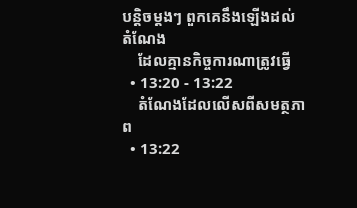បន្ដិចម្ដងៗ ពួកគេនឹងឡើងដល់តំណែង
    ដែលគ្មានកិច្ចការណាត្រូវធ្វើ
  • 13:20 - 13:22
    តំណែងដែលលើសពីសមត្ថភាព
  • 13:22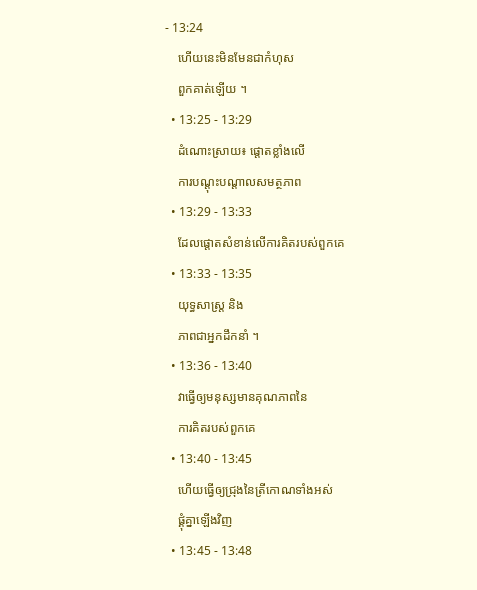- 13:24
    ហើយនេះមិនមែនជាកំហុស
    ពួកគាត់ឡើយ ។
  • 13:25 - 13:29
    ដំណោះស្រាយ៖ ផ្តោតខ្លាំងលើ
    ការបណ្តុះបណ្តាលសមត្ថភាព
  • 13:29 - 13:33
    ដែលផ្តោតសំខាន់លើការគិតរបស់ពួកគេ
  • 13:33 - 13:35
    យុទ្ធសាស្រ្ត និង
    ភាពជាអ្នកដឹកនាំ ។
  • 13:36 - 13:40
    វាធ្វើឲ្យមនុស្សមានគុណភាពនៃ
    ការគិតរបស់ពួកគេ
  • 13:40 - 13:45
    ហើយធ្វើឲ្យជ្រុងនៃត្រីកោណទាំងអស់
    ផ្គុំគ្នាឡើងវិញ
  • 13:45 - 13:48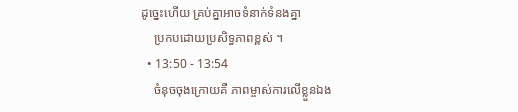ដូច្នេះហើយ គ្រប់គ្នាអាចទំនាក់ទំនងគ្នា
    ប្រកបដោយប្រសិទ្ធភាពខ្ពស់ ។
  • 13:50 - 13:54
    ចំនុចចុងក្រោយគឺ ភាពម្ចាស់ការលើខ្លួនឯង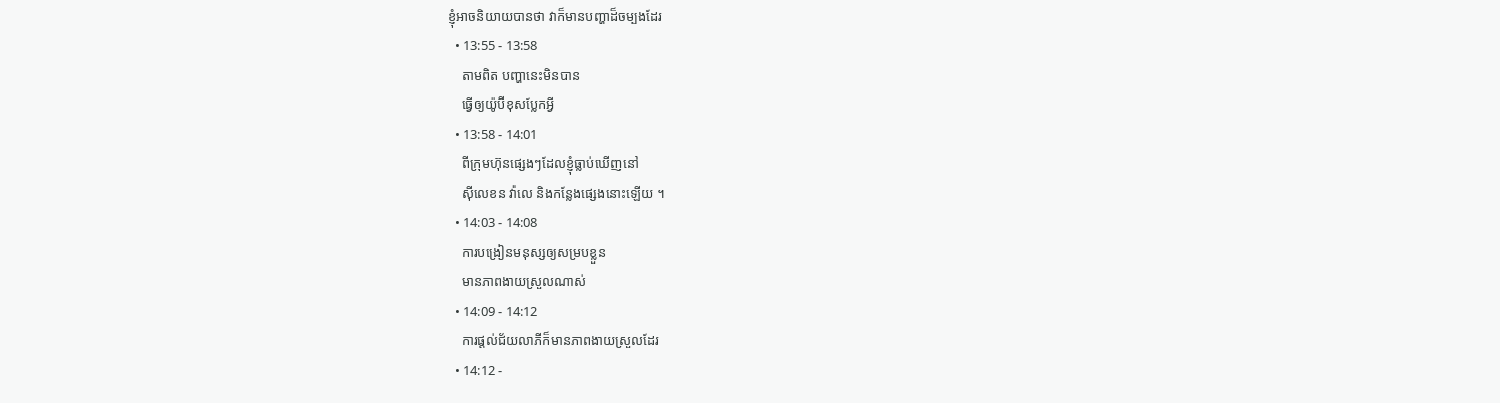ខ្ញុំអាចនិយាយបានថា វាក៏មានបញ្ហាដ៏ចម្បងដែរ
  • 13:55 - 13:58
    តាមពិត បញ្ហានេះមិនបាន
    ធ្វើឲ្យយ៉ូប៊ីខុសប្លែកអ្វី
  • 13:58 - 14:01
    ពីក្រុមហ៊ុនផ្សេងៗដែលខ្ញុំធ្លាប់ឃើញនៅ
    ស៊ីលេខន វ៉ាលេ និងកន្លែងផ្សេងនោះឡើយ ។
  • 14:03 - 14:08
    ការបង្រៀនមនុស្សឲ្យសម្របខ្លួន
    មានភាពងាយស្រួលណាស់
  • 14:09 - 14:12
    ការផ្តល់ជ័យលាភីក៏មានភាពងាយស្រួលដែរ
  • 14:12 -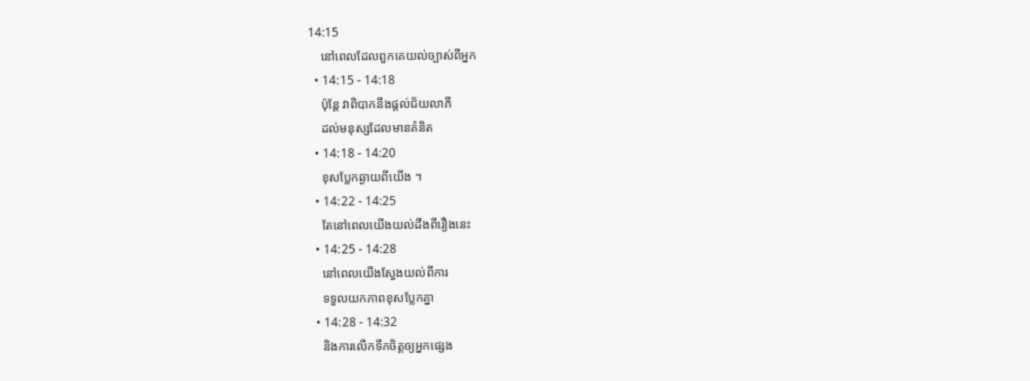14:15
    នៅពេលដែលពួកគេយល់ច្បាស់ពីអ្នក
  • 14:15 - 14:18
    ប៉ុន្ដែ វាពិបាកនឹងផ្ដល់ជ័យលាភី
    ដល់មនុស្សដែលមានគំនិត
  • 14:18 - 14:20
    ខុសប្លែកឆ្ងាយពីយើង ។
  • 14:22 - 14:25
    តែនៅពេលយើងយល់ដឹងពីរឿងនេះ
  • 14:25 - 14:28
    នៅពេលយើងស្វែងយល់ពីការ
    ទទួលយកភាពខុសប្លែកគ្នា
  • 14:28 - 14:32
    និងការលើកទឹកចិត្ដឲ្យអ្នកផ្សេង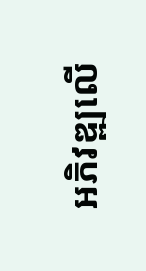អភិវឌ្ឍលើ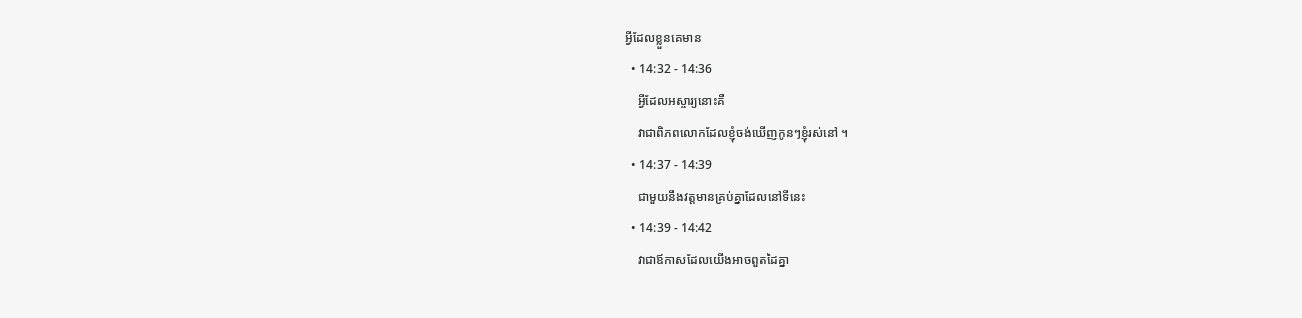អ្វីដែលខ្លួនគេមាន
  • 14:32 - 14:36
    អ្វីដែលអស្ចារ្យនោះគឺ
    វាជាពិភពលោកដែលខ្ញុំចង់ឃើញកូនៗខ្ញុំរស់នៅ ។
  • 14:37 - 14:39
    ជាមួយនឹងវត្តមានគ្រប់គ្នាដែលនៅទីនេះ
  • 14:39 - 14:42
    វាជាឪកាសដែលយើងអាចពួតដៃគ្នា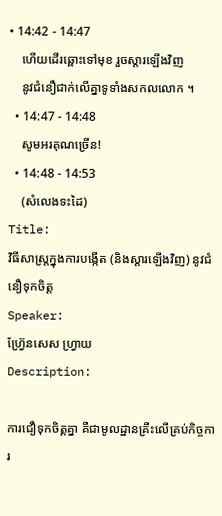• 14:42 - 14:47
    ហើយដើរឆ្ពោះទៅមុខ រួចស្ដារឡើងវិញ
    នូវជំនឿជាក់លើគ្នាទូទាំងសកលលោក ។
  • 14:47 - 14:48
    សូមអរគុណច្រើន!
  • 14:48 - 14:53
    (សំលេងទះដៃ)
Title:
វិធីសាស្ត្រក្នុងការបង្កើត (និងស្ដារឡើងវិញ) នូវជំនឿទុកចិត្ដ
Speaker:
ហ្វ្រ៊ែនសេស ហ្វ្រាយ
Description:

ការជឿទុកចិត្គគ្នា គឺជាមូលដ្ឋានគ្រឺះលើគ្រប់កិច្ចការ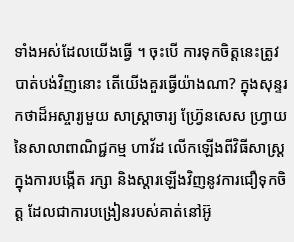ទាំងអស់ដែលយើងធ្វើ ។ ចុះបើ ការទុកចិត្ដនេះត្រូវបាត់បង់វិញនោះ តើយើងគួរធ្វើយ៉ាងណា? ក្នុងសុន្ទរកថាដ៏អស្ចារ្យមួយ សាស្រ្តាចារ្យ ហ្វ្រ៊ែនសេស ហ្វ្រាយនៃសាលាពាណិជ្ជកម្ម ហាវ័ដ លើកឡើងពីវិធីសាស្ត្រក្នុងការបង្កើត រក្សា និងស្ដារឡើងវិញនូវការជឿទុកចិត្ដ ដែលជាការបង្រៀនរបស់គាត់នៅអ៊ូ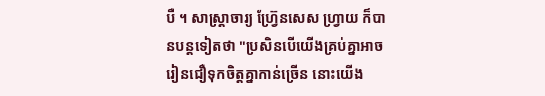បឺ ។ សាស្រ្តាចារ្យ ហ្វ្រ៊ែនសេស ហ្វ្រាយ ក៏បានបន្តទៀតថា "ប្រសិនបើយើងគ្រប់គ្នាអាចរៀនជឿទុកចិត្ដគ្នាកាន់ច្រើន នោះយើង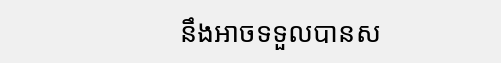នឹងអាចទទួលបានស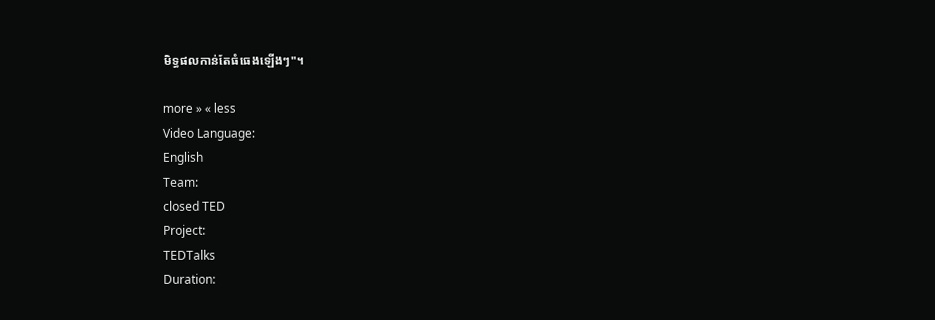មិទ្ធផលកាន់តែធំធេងឡើងៗ"។

more » « less
Video Language:
English
Team:
closed TED
Project:
TEDTalks
Duration: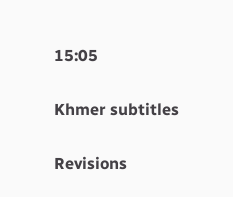15:05

Khmer subtitles

Revisions